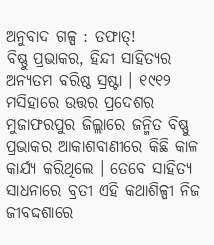ଅନୁବାଦ ଗଳ୍ପ : ତଫାତ୍!
ବିଷ୍ଣୁ ପ୍ରଭାକର, ହିନ୍ଦୀ ସାହିତ୍ୟର ଅନ୍ୟତମ ବରିଷ୍ଠ ସ୍ରଷ୍ଟା । ୧୯୧୨ ମସିହାରେ ଉତ୍ତର ପ୍ରଦେଶର ମୁଜାଫରପୁର ଜିଲ୍ଲାରେ ଜନ୍ମିତ ବିଷ୍ଣୁ ପ୍ରଭାକର ଆକାଶବାଣୀରେ କିଛି କାଳ କାର୍ଯ୍ୟ କରିଥିଲେ । ତେବେ ସାହିତ୍ୟ ସାଧନାରେ ବ୍ରତୀ ଏହି କଥାଶିଳ୍ପୀ ନିଜ ଜୀବଦ୍ଦଶାରେ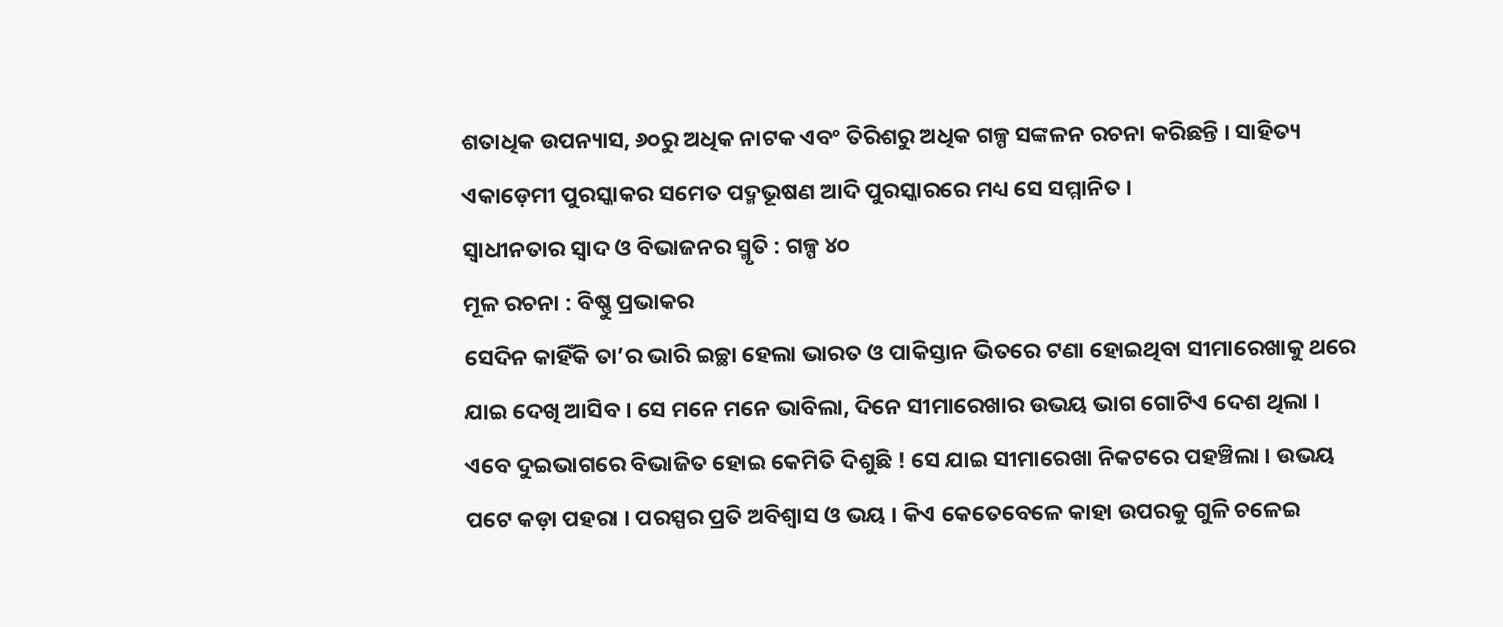ଶତାଧିକ ଉପନ୍ୟାସ, ୬୦ରୁ ଅଧିକ ନାଟକ ଏବଂ ତିରିଶରୁ ଅଧିକ ଗଳ୍ପ ସଙ୍କଳନ ରଚନା କରିଛନ୍ତି । ସାହିତ୍ୟ ଏକାଡ଼େମୀ ପୁରସ୍କାକର ସମେତ ପଦ୍ମଭୂଷଣ ଆଦି ପୁରସ୍କାରରେ ମଧ୍ୟ ସେ ସମ୍ମାନିତ ।
ସ୍ୱାଧୀନତାର ସ୍ୱାଦ ଓ ବିଭାଜନର ସ୍ମୃତି : ଗଳ୍ପ ୪୦
ମୂଳ ରଚନା : ବିଷ୍ଣୁ ପ୍ରଭାକର
ସେଦିନ କାହିଁକି ତା’ର ଭାରି ଇଚ୍ଛା ହେଲା ଭାରତ ଓ ପାକିସ୍ତାନ ଭିତରେ ଟଣା ହୋଇଥିବା ସୀମାରେଖାକୁ ଥରେ ଯାଇ ଦେଖି ଆସିବ । ସେ ମନେ ମନେ ଭାବିଲା, ଦିନେ ସୀମାରେଖାର ଉଭୟ ଭାଗ ଗୋଟିଏ ଦେଶ ଥିଲା । ଏବେ ଦୁଇଭାଗରେ ବିଭାଜିତ ହୋଇ କେମିତି ଦିଶୁଛି ! ସେ ଯାଇ ସୀମାରେଖା ନିକଟରେ ପହଞ୍ଚିଲା । ଉଭୟ ପଟେ କଡ଼ା ପହରା । ପରସ୍ପର ପ୍ରତି ଅବିଶ୍ୱାସ ଓ ଭୟ । କିଏ କେତେବେଳେ କାହା ଉପରକୁ ଗୁଳି ଚଳେଇ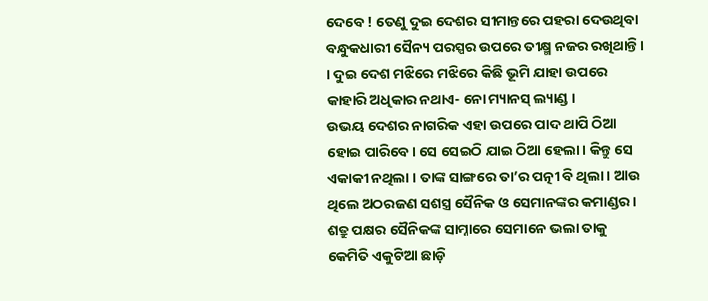ଦେବେ ! ତେଣୁ ଦୁଇ ଦେଶର ସୀମାନ୍ତରେ ପହରା ଦେଉଥିବା ବନ୍ଧୁକଧାରୀ ସୈନ୍ୟ ପରସ୍ପର ଉପରେ ତୀକ୍ଷ୍ମ ନଜର ରଖିଥାନ୍ତି। । ଦୁଇ ଦେଶ ମଝିରେ ମଝିରେ କିଛି ଭୂମି ଯାହା ଉପରେ କାହାରି ଅଧିକାର ନଥାଏ- ନୋ ମ୍ୟାନସ୍ ଲ୍ୟାଣ୍ଡ ।
ଉଭୟ ଦେଶର ନାଗରିକ ଏହା ଉପରେ ପାଦ ଥାପି ଠିଆ ହୋଇ ପାରିବେ। ସେ ସେଇଠି ଯାଇ ଠିଆ ହେଲା । କିନ୍ତୁ ସେ ଏକାକୀ ନଥିଲା । ତାଙ୍କ ସାଙ୍ଗରେ ତା’ର ପତ୍ନୀ ବି ଥିଲା । ଆଉ ଥିଲେ ଅଠରଜଣ ସଶସ୍ତ୍ର ସୈନିକ ଓ ସେମାନଙ୍କର କମାଣ୍ଡର । ଶତ୍ରୁ ପକ୍ଷର ସୈନିକଙ୍କ ସାମ୍ନାରେ ସେମାନେ ଭଲା ତାକୁ କେମିତି ଏକୁଟିଆ ଛାଡ଼ି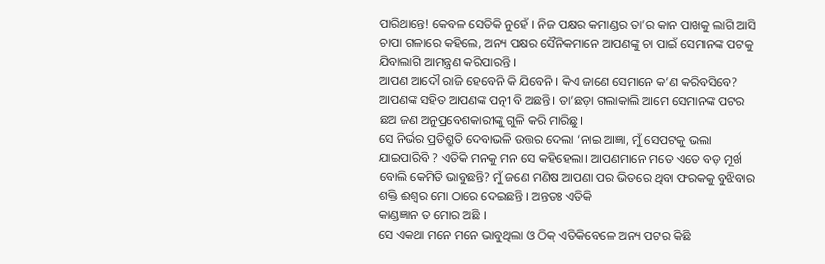ପାରିଥାନ୍ତେ! କେବଳ ସେତିକି ନୁହେଁ । ନିଜ ପକ୍ଷର କମାଣ୍ଡର ତା’ର କାନ ପାଖକୁ ଲାଗି ଆସି ଚାପା ଗଳାରେ କହିଲେ, ଅନ୍ୟ ପକ୍ଷର ସୈନିକମାନେ ଆପଣଙ୍କୁ ଚା ପାଇଁ ସେମାନଙ୍କ ପଟକୁ ଯିବାଲାଗି ଆମନ୍ତ୍ରଣ କରିପାରନ୍ତି ।
ଆପଣ ଆଦୌ ରାଜି ହେବେନି କି ଯିବେନି । କିଏ ଜାଣେ ସେମାନେ କ’ଣ କରିବସିବେ? ଆପଣଙ୍କ ସହିତ ଆପଣଙ୍କ ପତ୍ନୀ ବି ଅଛନ୍ତି। ତା’ଛଡ଼ା ଗଲାକାଲି ଆମେ ସେମାନଙ୍କ ପଟର ଛଅ ଜଣ ଅନୁପ୍ରବେଶକାରୀଙ୍କୁ ଗୁଳି କରି ମାରିଛୁ।
ସେ ନିର୍ଭର ପ୍ରତିଶ୍ରୁତି ଦେବାଭଳି ଉତ୍ତର ଦେଲା ‘ନାଇ ଆଜ୍ଞା, ମୁଁ ସେପଟକୁ ଭଲା ଯାଇପାରିବି ? ଏତିକି ମନକୁ ମନ ସେ କହିହେଲା। ଆପଣମାନେ ମତେ ଏତେ ବଡ଼ ମୂର୍ଖ ବୋଲି କେମିତି ଭାବୁଛନ୍ତି? ମୁଁ ଜଣେ ମଣିଷ ଆପଣା ପର ଭିତରେ ଥିବା ଫରକକୁ ବୁଝିବାର ଶକ୍ତି ଈଶ୍ୱର ମୋ ଠାରେ ଦେଇଛନ୍ତି । ଅନ୍ତତଃ ଏତିକି
କାଣ୍ଡଜ୍ଞାନ ତ ମୋର ଅଛି ।
ସେ ଏକଥା ମନେ ମନେ ଭାବୁଥିଲା ଓ ଠିକ୍ ଏତିକିବେଳେ ଅନ୍ୟ ପଟର କିଛି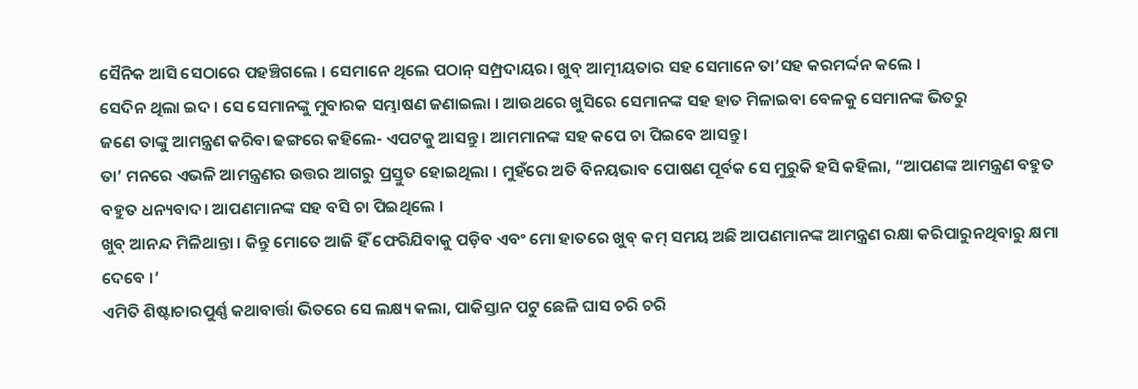ସୈନିକ ଆସି ସେଠାରେ ପହଞ୍ଚିଗଲେ । ସେମାନେ ଥିଲେ ପଠାନ୍ ସମ୍ପ୍ରଦାୟର। ଖୁବ୍ ଆତ୍ମୀୟତାର ସହ ସେମାନେ ତା’ସହ କରମର୍ଦ୍ଦନ କଲେ ।
ସେଦିନ ଥିଲା ଇଦ । ସେ ସେମାନଙ୍କୁ ମୁବାରକ ସମ୍ଭାଷଣ ଜଣାଇଲା । ଆଉଥରେ ଖୁସିରେ ସେମାନଙ୍କ ସହ ହାତ ମିଳାଇବା ବେଳକୁ ସେମାନଙ୍କ ଭିତରୁ
ଜଣେ ତାଙ୍କୁ ଆମନ୍ତ୍ରଣ କରିବା ଢଙ୍ଗରେ କହିଲେ- ଏପଟକୁ ଆସନ୍ତୁ । ଆମମାନଙ୍କ ସହ କପେ ଚା ପିଇବେ ଆସନ୍ତୁ।
ତା’ ମନରେ ଏଭଳି ଆମନ୍ତ୍ରଣର ଉତ୍ତର ଆଗରୁ ପ୍ରସ୍ତୁତ ହୋଇଥିଲା । ମୁହଁରେ ଅତି ବିନୟଭାବ ପୋଷଣ ପୂର୍ବକ ସେ ମୁରୁକି ହସି କହିଲା, “ଆପଣଙ୍କ ଆମନ୍ତ୍ରଣ ବହୁତ ବହୁତ ଧନ୍ୟବାଦ। ଆପଣମାନଙ୍କ ସହ ବସି ଚା ପିଇଥିଲେ ।
ଖୁବ୍ ଆନନ୍ଦ ମିଳିଥାନ୍ତା । କିନ୍ତୁ ମୋତେ ଆଜି ହିଁ ଫେରିଯିବାକୁ ପଡ଼ିବ ଏବଂ ମୋ ହାତରେ ଖୁବ୍ କମ୍ ସମୟ ଅଛି ଆପଣମାନଙ୍କ ଆମନ୍ତ୍ରଣ ରକ୍ଷା କରିପାରୁନଥିବାରୁ କ୍ଷମା ଦେବେ ।’
ଏମିତି ଶିଷ୍ଟାଚାରପୁର୍ଣ୍ଣ କଥାବାର୍ତ୍ତା ଭିତରେ ସେ ଲକ୍ଷ୍ୟ କଲା, ପାକିସ୍ତାନ ପଟୁ ଛେଳି ଘାସ ଚରି ଚରି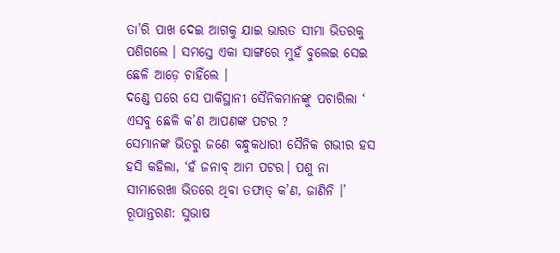ତା’ରି ପାଖ ଦେଇ ଆଗକୁ ଯାଇ ଭାରତ ସୀମା ଭିତରକୁ ପଶିଗଲେ । ସମସ୍ତେ ଏକା ସାଙ୍ଗରେ ମୁହଁ ବୁଲେଇ ସେଇ ଛେଳି ଆଡ଼େ ଚାହିଁଲେ ।
ଦଣ୍ଡେ ପରେ ସେ ପାକିସ୍ଥାନୀ ସୈନିକମାନଙ୍କୁ ପଚାରିଲା ‘
ଏସବୁ ଛେଳି କ’ଣ ଆପଣଙ୍କ ପଟର ?
ସେମାନଙ୍କ ଭିତରୁ ଜଣେ ବନ୍ଧୁକଧାରୀ ସୈନିକ ଗଭୀର ହସ ହସି କହିଲା, ‘ହଁ ଜନାବ୍ ଆମ ପଟର। ପଶୁ ନା ସୀମାରେଖା ଭିତରେ ଥିବା ତଫାତ୍ କ’ଣ, ଜାଣିନି ।’
ରୂପାନ୍ତରଣ: ସୁଭାଷ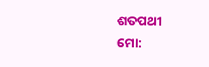ଶତପଥୀ
ମୋ: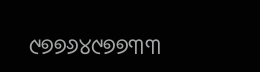୯୭୭୬୪୯୭୭୩୩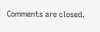Comments are closed.